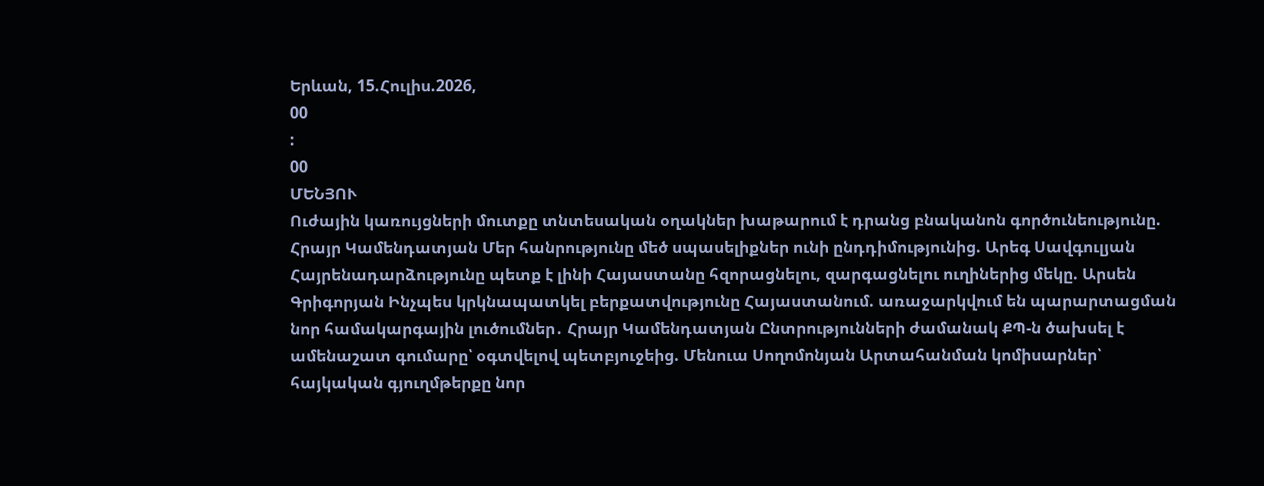Երևան, 15.Հուլիս.2026,
00
:
00
ՄԵՆՅՈՒ
Ուժային կառույցների մուտքը տնտեսական օղակներ խաթարում է դրանց բնականոն գործունեությունը. Հրայր Կամենդատյան Մեր հանրությունը մեծ սպասելիքներ ունի ընդդիմությունից. Արեգ Սավգուլյան Հայրենադարձությունը պետք է լինի Հայաստանը հզորացնելու, զարգացնելու ուղիներից մեկը. Արսեն Գրիգորյան Ինչպես կրկնապատկել բերքատվությունը Հայաստանում. առաջարկվում են պարարտացման նոր համակարգային լուծումներ․ Հրայր Կամենդատյան Ընտրությունների ժամանակ ՔՊ-ն ծախսել է ամենաշատ գումարը՝ օգտվելով պետբյուջեից. Մենուա Սողոմոնյան Արտահանման կոմիսարներ՝ հայկական գյուղմթերքը նոր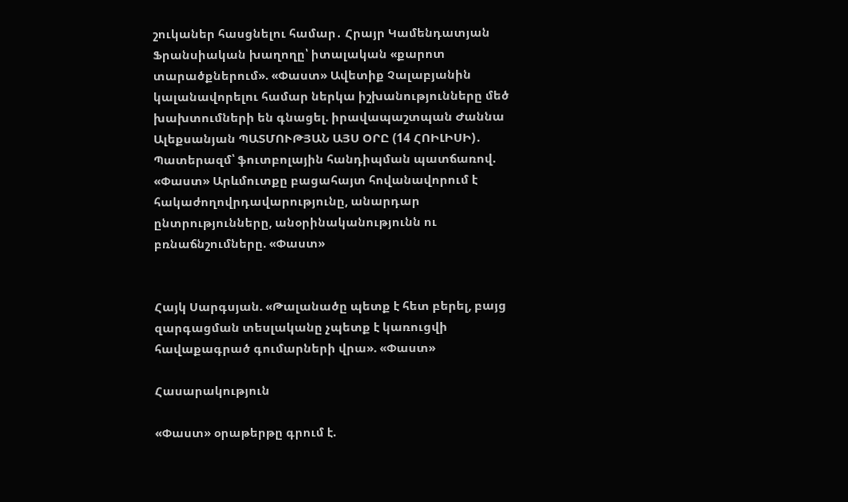շուկաներ հասցնելու համար․ Հրայր Կամենդատյան Ֆրանսիական խաղողը՝ իտալական «քարոտ տարածքներում». «Փաստ» Ավետիք Չալաբյանին կալանավորելու համար ներկա իշխանությունները մեծ խախտումների են գնացել. իրավապաշտպան Ժաննա Ալեքսանյան ՊԱՏՄՈՒԹՅԱՆ ԱՅՍ ՕՐԸ (14 ՀՈԻԼԻՍԻ)․ Պատերազմ՝ ֆուտբոլային հանդիպման պատճառով. «Փաստ» Արևմուտքը բացահայտ հովանավորում է հակաժողովրդավարությունը, անարդար ընտրությունները, անօրինականությունն ու բռնաճնշումները. «Փաստ»


Հայկ Սարգսյան. «Թալանածը պետք է հետ բերել, բայց զարգացման տեսլականը չպետք է կառուցվի հավաքագրած գումարների վրա». «Փաստ»

Հասարակություն

«Փաստ» օրաթերթը գրում է.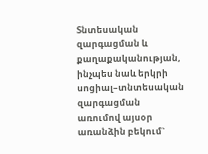Տնտեսական զարգացման և քաղաքականության, ինչպես նաև երկրի սոցիալ–տնտեսական զարգացման առումով այսօր առանձին բեկում`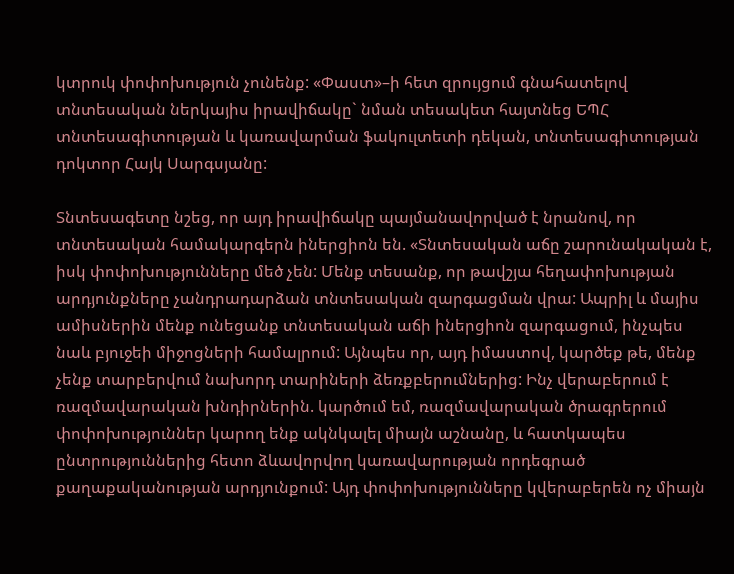կտրուկ փոփոխություն չունենք: «Փաստ»–ի հետ զրույցում գնահատելով տնտեսական ներկայիս իրավիճակը` նման տեսակետ հայտնեց ԵՊՀ տնտեսագիտության և կառավարման ֆակուլտետի դեկան, տնտեսագիտության դոկտոր Հայկ Սարգսյանը:

Տնտեսագետը նշեց, որ այդ իրավիճակը պայմանավորված է նրանով, որ տնտեսական համակարգերն իներցիոն են. «Տնտեսական աճը շարունակական է, իսկ փոփոխությունները մեծ չեն: Մենք տեսանք, որ թավշյա հեղափոխության արդյունքները չանդրադարձան տնտեսական զարգացման վրա: Ապրիլ և մայիս ամիսներին մենք ունեցանք տնտեսական աճի իներցիոն զարգացում, ինչպես նաև բյուջեի միջոցների համալրում: Այնպես որ, այդ իմաստով, կարծեք թե, մենք չենք տարբերվում նախորդ տարիների ձեռքբերումներից: Ինչ վերաբերում է ռազմավարական խնդիրներին. կարծում եմ, ռազմավարական ծրագրերում փոփոխություններ կարող ենք ակնկալել միայն աշնանը, և հատկապես ընտրություններից հետո ձևավորվող կառավարության որդեգրած քաղաքականության արդյունքում: Այդ փոփոխությունները կվերաբերեն ոչ միայն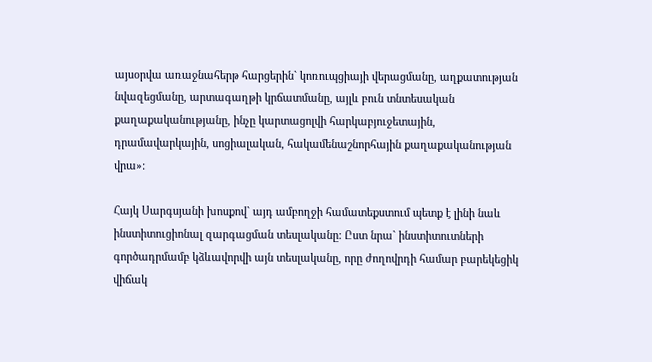այսօրվա առաջնահերթ հարցերին` կոռուպցիայի վերացմանը, աղքատության նվազեցմանը, արտագաղթի կրճատմանը, այլև բուն տնտեսական քաղաքականությանը, ինչը կարտացոլվի հարկաբյուջետային, դրամավարկային, սոցիալական, հակամենաշնորհային քաղաքականության վրա»:

Հայկ Սարգսյանի խոսքով` այդ ամբողջի համատեքստում պետք է լինի նաև ինստիտուցիոնալ զարգացման տեսլականը: Ըստ նրա` ինստիտուտների գործադրմամբ կձևավորվի այն տեսլականը, որը ժողովրդի համար բարեկեցիկ վիճակ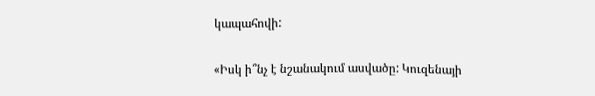կապահովի:

«Իսկ ի՞նչ է նշանակում ասվածը: Կուզենայի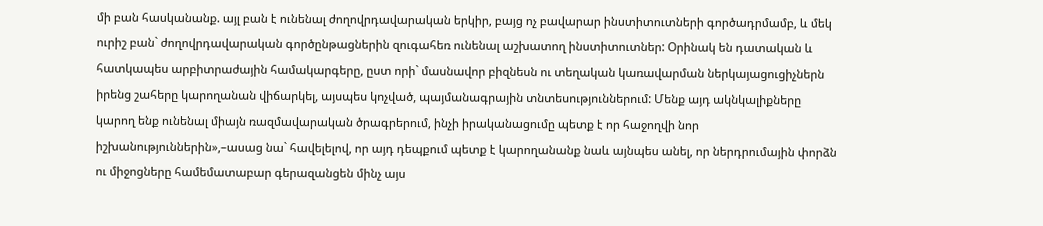մի բան հասկանանք. այլ բան է ունենալ ժողովրդավարական երկիր, բայց ոչ բավարար ինստիտուտների գործադրմամբ, և մեկ ուրիշ բան` ժողովրդավարական գործընթացներին զուգահեռ ունենալ աշխատող ինստիտուտներ: Օրինակ են դատական և հատկապես արբիտրաժային համակարգերը, ըստ որի` մասնավոր բիզնեսն ու տեղական կառավարման ներկայացուցիչներն իրենց շահերը կարողանան վիճարկել, այսպես կոչված, պայմանագրային տնտեսություններում: Մենք այդ ակնկալիքները կարող ենք ունենալ միայն ռազմավարական ծրագրերում, ինչի իրականացումը պետք է որ հաջողվի նոր իշխանություններին»,–ասաց նա` հավելելով, որ այդ դեպքում պետք է կարողանանք նաև այնպես անել, որ ներդրումային փորձն ու միջոցները համեմատաբար գերազանցեն մինչ այս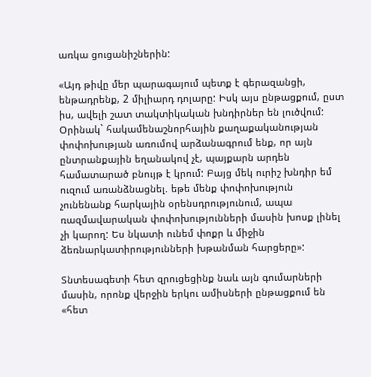առկա ցուցանիշներին:

«Այդ թիվը մեր պարագայում պետք է գերազանցի, ենթադրենք, 2 միլիարդ դոլարը: Իսկ այս ընթացքում, ըստ իս, ավելի շատ տակտիկական խնդիրներ են լուծվում: Օրինակ` հակամենաշնորհային քաղաքականության փոփոխության առումով արձանագրում ենք, որ այն ընտրանքային եղանակով չէ, պայքարն արդեն համատարած բնույթ է կրում: Բայց մեկ ուրիշ խնդիր եմ ուզում առանձնացնել. եթե մենք փոփոխություն չունենանք հարկային օրենսդրությունում, ապա ռազմավարական փոփոխությունների մասին խոսք լինել չի կարող: Ես նկատի ունեմ փոքր և միջին ձեռնարկատիրությունների խթանման հարցերը»:

Տնտեսագետի հետ զրուցեցինք նաև այն գումարների մասին, որոնք վերջին երկու ամիսների ընթացքում են «հետ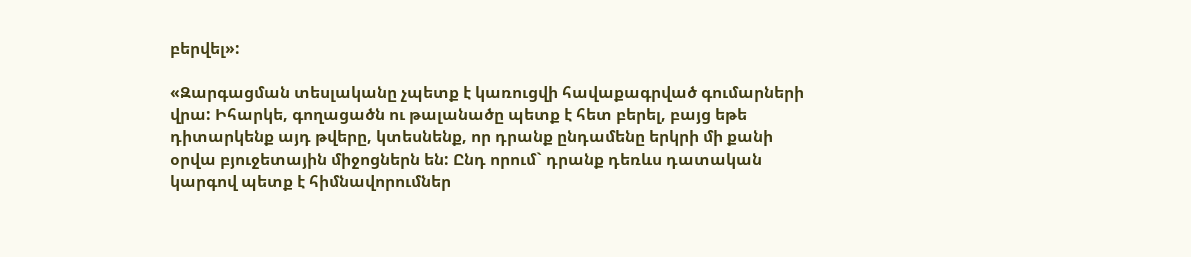բերվել»:

«Զարգացման տեսլականը չպետք է կառուցվի հավաքագրված գումարների վրա: Իհարկե, գողացածն ու թալանածը պետք է հետ բերել, բայց եթե դիտարկենք այդ թվերը, կտեսնենք, որ դրանք ընդամենը երկրի մի քանի օրվա բյուջետային միջոցներն են: Ընդ որում` դրանք դեռևս դատական կարգով պետք է հիմնավորումներ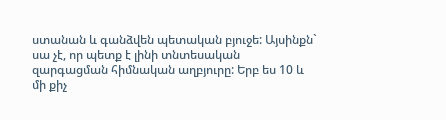ստանան և գանձվեն պետական բյուջե: Այսինքն` սա չէ, որ պետք է լինի տնտեսական զարգացման հիմնական աղբյուրը: Երբ ես 10 և մի քիչ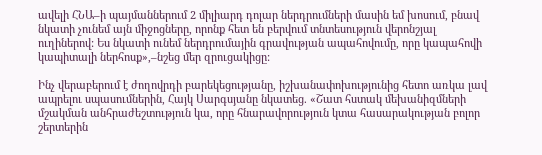ավելի ՀՆԱ–ի պայմաններում 2 միլիարդ դոլար ներդրումների մասին եմ խոսում, բնավ նկատի չունեմ այն միջոցները, որոնք հետ են բերվում տնտեսություն վերոնշյալ ուղիներով: Ես նկատի ունեմ ներդրումային գրավության ապահովումը, որը կապահովի կապիտալի ներհոսք»,–նշեց մեր զրուցակիցը:

Ինչ վերաբերում է ժողովրդի բարեկեցությանը, իշխանափոխությունից հետո առկա լավ ապրելու սպասումներին, Հայկ Սարգսյանը նկատեց. «Շատ հստակ մեխանիզմների մշակման անհրաժեշտություն կա, որը հնարավորություն կտա հասարակության բոլոր շերտերին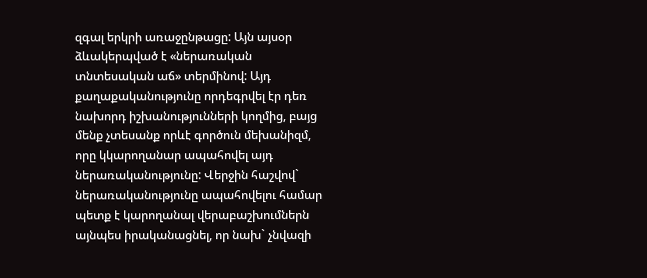զգալ երկրի առաջընթացը: Այն այսօր ձևակերպված է «ներառական տնտեսական աճ» տերմինով: Այդ քաղաքականությունը որդեգրվել էր դեռ նախորդ իշխանությունների կողմից, բայց մենք չտեսանք որևէ գործուն մեխանիզմ, որը կկարողանար ապահովել այդ ներառականությունը: Վերջին հաշվով` ներառականությունը ապահովելու համար պետք է կարողանալ վերաբաշխումներն այնպես իրականացնել, որ նախ` չնվազի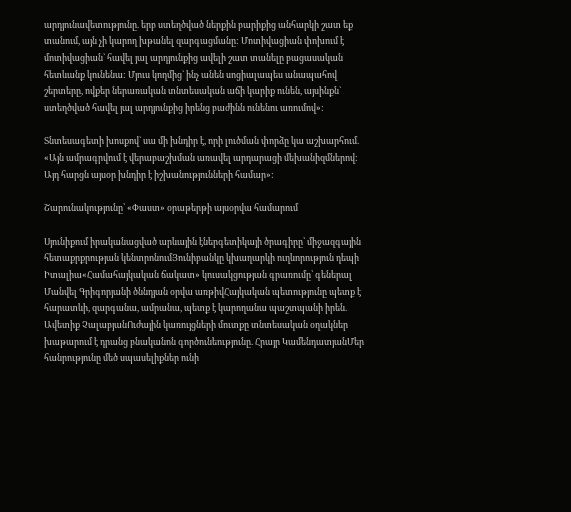արդյունավետությունը. երբ ստեղծված ներքին բարիքից անհարկի շատ եք տանում, այն չի կարող խթանել զարգացմանը: Մոտիվացիան փոխում է մոտիվացիան` հավել յալ արդյունքից ավելի շատ տանելը բացասական հետևանք կունենա: Մյուս կողմից` ինչ անեն սոցիալապես անապահով շերտերը, ովքեր ներառական տնտեսական աճի կարիք ունեն, այսինքն` ստեղծված հավել յալ արդյունքից իրենց բաժինն ունենու առումով»:

Տնտեսագետի խոսքով` սա մի խնդիր է, որի լուծման փորձը կա աշխարհում. «Այն ամրագրվում է վերաբաշխման առավել արդարացի մեխանիզմներով: Այդ հարցն այսօր խնդիր է իշխանությունների համար»:

Շարունակությունը՝ «Փաստ» օրաթերթի այսօրվա համարում

Սյունիքում իրականացված արևային էներգետիկայի ծրագիրը՝ միջազգային հետաքրքրության կենտրոնումՅունիբանկը կխաղարկի ուղևորություն դեպի Իտալիա«Համահայկական ճակատ» կուսակցության գրառումը՝ գեներալ Մանվել Գրիգորյանի ծննդյան օրվա առթիվՀայկական պետությունը պետք է հարատևի, զարգանա, ամրանա, պետք է կարողանա պաշտպանի իրեն. Ավետիք ՉալաբյանՈւժային կառույցների մուտքը տնտեսական օղակներ խաթարում է դրանց բնականոն գործունեությունը. Հրայր ԿամենդատյանՄեր հանրությունը մեծ սպասելիքներ ունի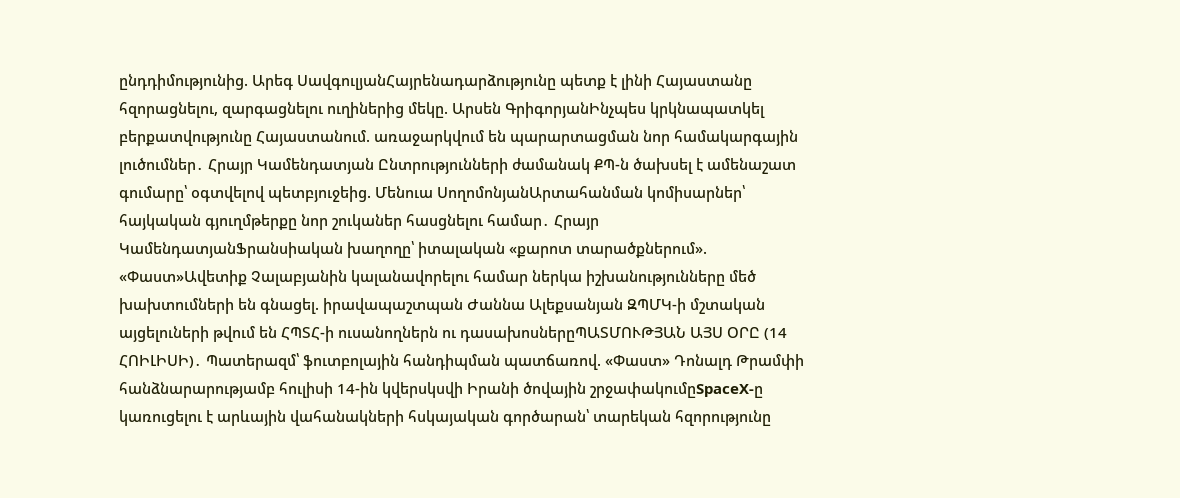ընդդիմությունից. Արեգ ՍավգուլյանՀայրենադարձությունը պետք է լինի Հայաստանը հզորացնելու, զարգացնելու ուղիներից մեկը. Արսեն ԳրիգորյանԻնչպես կրկնապատկել բերքատվությունը Հայաստանում. առաջարկվում են պարարտացման նոր համակարգային լուծումներ․ Հրայր Կամենդատյան Ընտրությունների ժամանակ ՔՊ-ն ծախսել է ամենաշատ գումարը՝ օգտվելով պետբյուջեից. Մենուա ՍողոմոնյանԱրտահանման կոմիսարներ՝ հայկական գյուղմթերքը նոր շուկաներ հասցնելու համար․ Հրայր ԿամենդատյանՖրանսիական խաղողը՝ իտալական «քարոտ տարածքներում». «Փաստ»Ավետիք Չալաբյանին կալանավորելու համար ներկա իշխանությունները մեծ խախտումների են գնացել. իրավապաշտպան Ժաննա Ալեքսանյան ԶՊՄԿ-ի մշտական այցելուների թվում են ՀՊՏՀ-ի ուսանողներն ու դասախոսներըՊԱՏՄՈՒԹՅԱՆ ԱՅՍ ՕՐԸ (14 ՀՈԻԼԻՍԻ)․ Պատերազմ՝ ֆուտբոլային հանդիպման պատճառով. «Փաստ» Դոնալդ Թրամփի հանձնարարությամբ հուլիսի 14-ին կվերսկսվի Իրանի ծովային շրջափակումըSpaceX-ը կառուցելու է արևային վահանակների հսկայական գործարան՝ տարեկան հզորությունը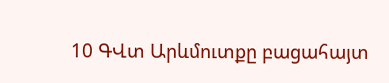10 ԳՎտ Արևմուտքը բացահայտ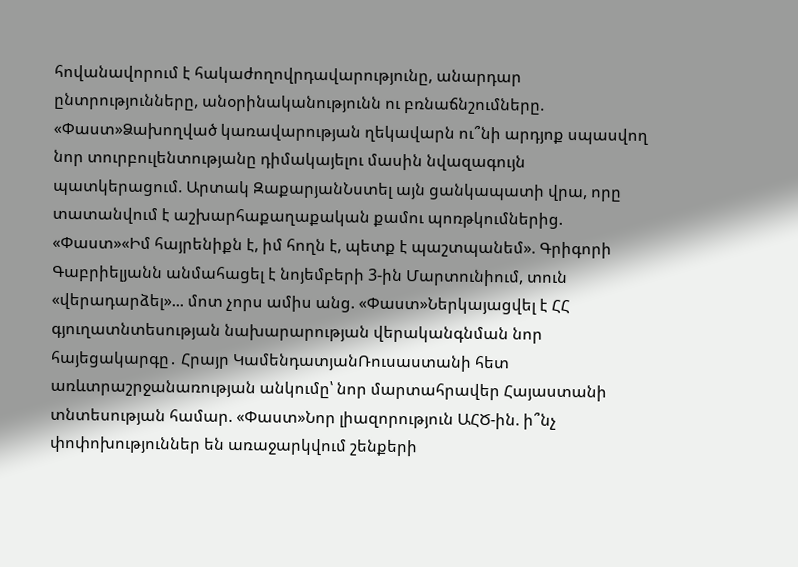հովանավորում է հակաժողովրդավարությունը, անարդար ընտրությունները, անօրինականությունն ու բռնաճնշումները. «Փաստ»Ձախողված կառավարության ղեկավարն ու՞նի արդյոք սպասվող նոր տուրբուլենտությանը դիմակայելու մասին նվազագույն պատկերացում. Արտակ ԶաքարյանՆստել այն ցանկապատի վրա, որը տատանվում է աշխարհաքաղաքական քամու պոռթկումներից. «Փաստ»«Իմ հայրենիքն է, իմ հողն է, պետք է պաշտպանեմ». Գրիգորի Գաբրիելյանն անմահացել է նոյեմբերի 3-ին Մարտունիում, տուն «վերադարձել»... մոտ չորս ամիս անց. «Փաստ»Ներկայացվել է ՀՀ գյուղատնտեսության նախարարության վերականգնման նոր հայեցակարգը․ Հրայր ԿամենդատյանՌուսաստանի հետ առևտրաշրջանառության անկումը՝ նոր մարտահրավեր Հայաստանի տնտեսության համար. «Փաստ»Նոր լիազորություն ԱՀԾ-ին. ի՞նչ փոփոխություններ են առաջարկվում շենքերի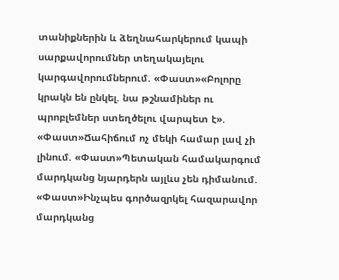տանիքներին և ձեղնահարկերում կապի սարքավորումներ տեղակայելու կարգավորումներում. «Փաստ»«Բոլորը կրակն են ընկել. նա թշնամիներ ու պրոբլեմներ ստեղծելու վարպետ է». «Փաստ»Ճահիճում ոչ մեկի համար լավ չի լինում. «Փաստ»Պետական համակարգում մարդկանց նյարդերն այլևս չեն դիմանում. «Փաստ»Ինչպես գործազրկել հազարավոր մարդկանց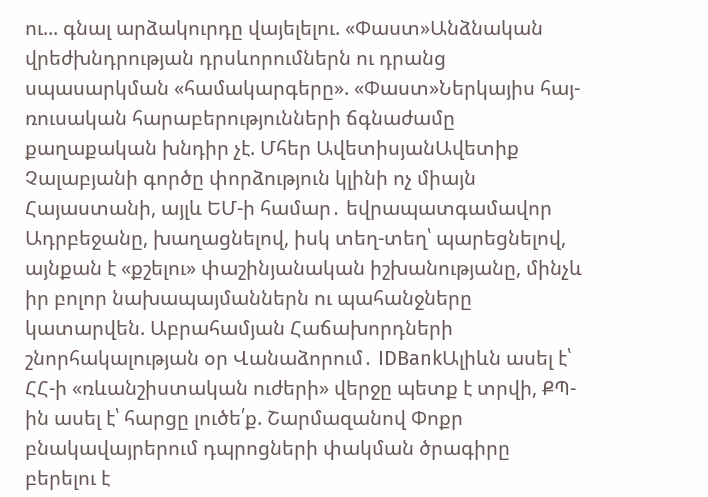ու... գնալ արձակուրդը վայելելու. «Փաստ»Անձնական վրեժխնդրության դրսևորումներն ու դրանց սպասարկման «համակարգերը». «Փաստ»Ներկայիս հայ-ռուսական հարաբերությունների ճգնաժամը քաղաքական խնդիր չէ. Մհեր ԱվետիսյանԱվետիք Չալաբյանի գործը փորձություն կլինի ոչ միայն Հայաստանի, այլև ԵՄ-ի համար․ եվրապատգամավոր Ադրբեջանը, խաղացնելով, իսկ տեղ-տեղ՝ պարեցնելով, այնքան է «քշելու» փաշինյանական իշխանությանը, մինչև իր բոլոր նախապայմաններն ու պահանջները կատարվեն. Աբրահամյան Հաճախորդների շնորհակալության օր Վանաձորում․ IDBankԱլիևն ասել է՝ ՀՀ-ի «ռևանշիստական ուժերի» վերջը պետք է տրվի, ՔՊ-ին ասել է՝ հարցը լուծե՛ք. Շարմազանով Փոքր բնակավայրերում դպրոցների փակման ծրագիրը բերելու է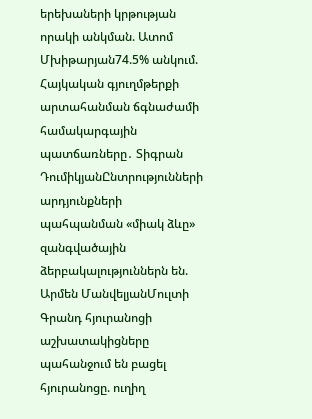երեխաների կրթության որակի անկման. Ատոմ Մխիթարյան74.5% անկում. Հայկական գյուղմթերքի արտահանման ճգնաժամի համակարգային պատճառները․ Տիգրան ԴումիկյանԸնտրությունների արդյունքների պահպանման «միակ ձևը» զանգվածային ձերբակալություններն են. Արմեն ՄանվելյանՄուլտի Գրանդ հյուրանոցի աշխատակիցները պահանջում են բացել հյուրանոցը. ուղիղ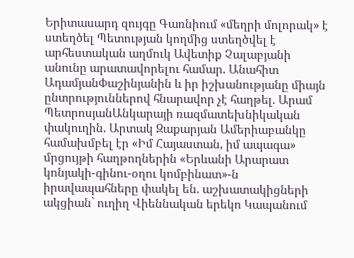Երիտասարդ զույգը Գառնիում «մեղրի մոլորակ» է ստեղծել Պետության կողմից ստեղծվել է արհեստական աղմուկ Ավետիք Չալաբյանի անունը արատավորելու համար. Անահիտ ԱդամյանՓաշինյանին և իր իշխանությանը միայն ընտրություններով հնարավոր չէ հաղթել. Արամ ՊետրոսյանԱնկարայի ռազմատեխնիկական փակուղին. Արտակ Զաքարյան Ամերիաբանկը համախմբել էր «Իմ Հայաստան, իմ ապագա» մրցույթի հաղթողներին «Երևանի Արարատ կոնյակի-գինու-օղու կոմբինատ»-ն իրավապահները փակել են. աշխատակիցների ակցիան` ուղիղ Վիեննական երեկո Կապանում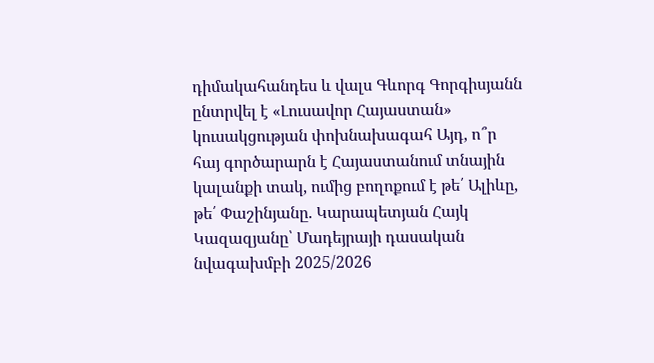դիմակահանդես և վալս Գևորգ Գորգիսյանն ընտրվել է «Լուսավոր Հայաստան» կուսակցության փոխնախագահ Այդ, ո՞ր հայ գործարարն է Հայաստանում տնային կալանքի տակ, ումից բողոքում է թե՛ Ալիևը, թե՛ Փաշինյանը. Կարապետյան Հայկ Կազազյանը՝ Մադեյրայի դասական նվագախմբի 2025/2026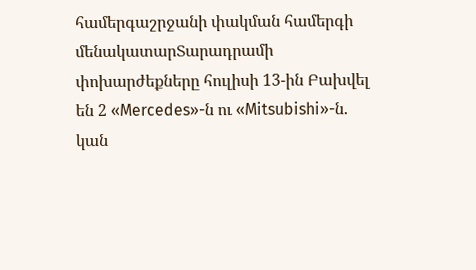համերգաշրջանի փակման համերգի մենակատարՏարադրամի փոխարժեքները հուլիսի 13-ին Բախվել են 2 «Mercedes»-ն ու «Mitsubishi»-ն. կան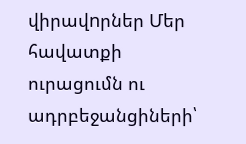վիրավnրներ Մեր հավատքի ուրացումն ու ադրբեջանցիների՝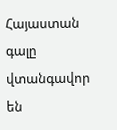Հայաստան գալը վտանգավոր են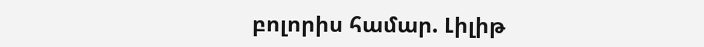բոլորիս համար. Լիլիթ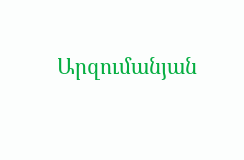Արզումանյան